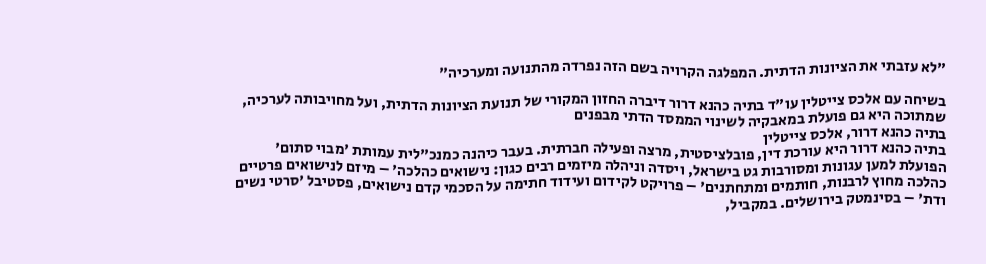"לא עזבתי את הציונות הדתית. המפלגה הקרויה בשם הזה נפרדה מהתנועה ומערכיה"

בשיחה עם אלכס צייטלין עו"ד בתיה כהנא דרור דיברה החזון המקורי של תנועת הציונות הדתית, ועל מחויבותה לערכיה, שמתוכה היא גם פועלת במאבקיה לשינוי הממסד הדתי מבפנים
בתיה כהנא דרור, אלכס צייטלין
בתיה כהנא דרור היא עורכת דין, פובלציסטית, מרצה ופעילה חברתית. בעבר כיהנה כמנכ"לית עמותת 'מבוי סתום' הפועלת למען עגונות ומסורבות גט בישראל, ויסדה וניהלה מיזמים רבים כגון: נישואים כהלכה' – מיזם לנישואים פרטיים כהלכה מחוץ לרבנות, חותמים ומתחתנים' – פרויקט לקידום ועידוד חתימה על הסכמי קדם נישואים, פסטיבל 'סרטי נשים ודת' – בסינמטק בירושלים. במקביל,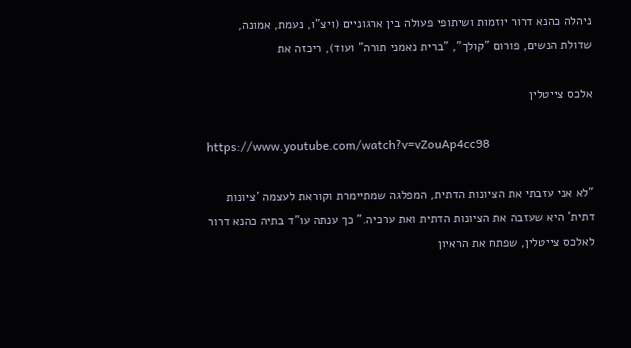ניהלה כהנא דרור יוזמות ושיתופי פעולה בין ארגוניים (ויצ"ו, נעמת, אמונה, שדולת הנשים, פורום "קולך", "ברית נאמני תורה" ועוד), ריכזה את

אלכס צייטלין

https://www.youtube.com/watch?v=vZouAp4cc98

"לא אני עזבתי את הציונות הדתית, המפלגה שמתיימרת וקוראת לעצמה 'ציונות דתית' היא שעזבה את הציונות הדתית ואת ערכיה." כך ענתה עו"ד בתיה כהנא דרור לאלכס צייטלין, שפתח את הראיון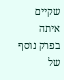שקיים איתה בפרק נוסף של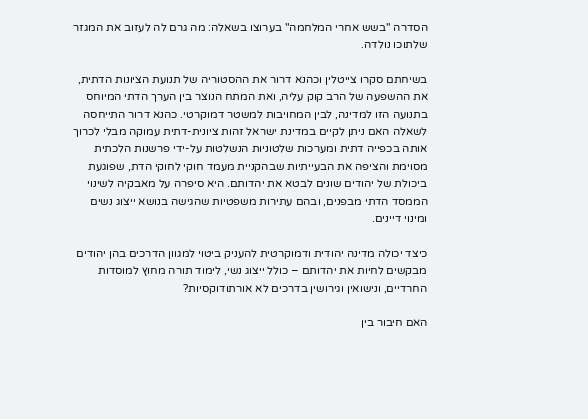הסדרה "בשש אחרי המלחמה" בערוצו בשאלה: מה גרם לה לעזוב את המגזר שלתוכו נולדה.

בשיחתם סקרו צייטלין וכהנא דרור את ההסטוריה של תנועת הציונות הדתית, את ההשפעה של הרב קוק עליה, ואת המתח הנוצר בין הערך הדתי המיוחס בתנועה הזו למדינה, לבין המחויבות למשטר דמוקרטי. כהנא דרור התייחסה לשאלה האם ניתן לקיים במדינת ישראל זהות ציונית-דתית עמוקה מבלי לכרוך אותה בכפייה דתית ומערכות שלטוניות הנשלטות על-ידי פרשנות הלכתית מסוימת והציפה את הבעייתיות שבהקניית מעמד חוקי לחוקי הדת, שפוגעת ביכולת של יהודים שונים לבטא את יהדותם. היא סיפרה על מאבקיה לשינוי הממסד הדתי מבפנים, ובהם עתירות משפטיות שהגישה בנושא ייצוג נשים ומינוי דיינים.

כיצד יכולה מדינה יהודית ודמוקרטית להעניק ביטוי למגוון הדרכים בהן יהודים מבקשים לחיות את יהדותם – כולל ייצוג נשי, לימוד תורה מחוץ למוסדות החרדיים, ונישואין וגירושין בדרכים לא אורתודוקסיות?

האם חיבור בין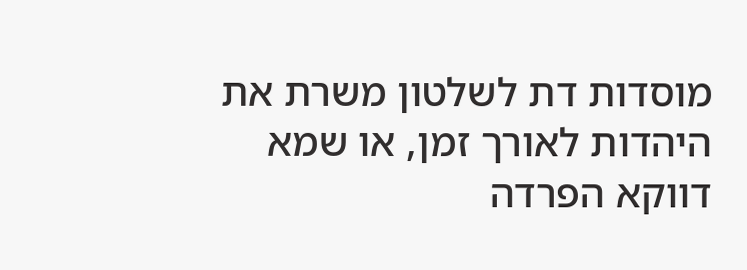מוסדות דת לשלטון משרת את היהדות לאורך זמן, או שמא דווקא הפרדה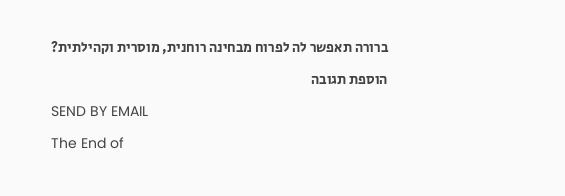ברורה תאפשר לה לפרוח מבחינה רוחנית, מוסרית וקהילתית?

הוספת תגובה

SEND BY EMAIL

The End of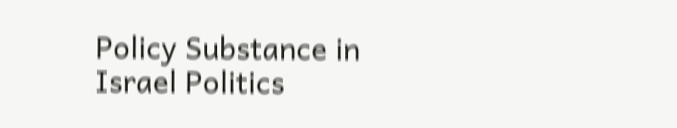Policy Substance in Israel Politics